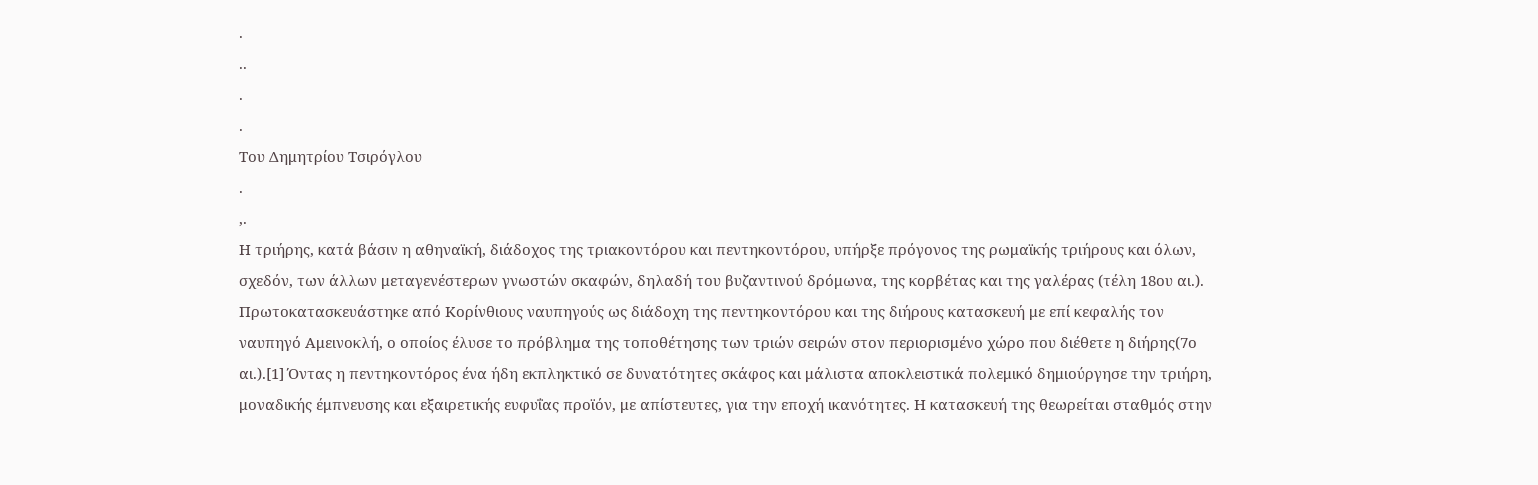.
..
.
.
Του Δημητρίου Τσιρόγλου
.
,.
Η τριήρης, κατά βάσιν η αθηναϊκή, διάδοχος της τριακοντόρου και πεντηκοντόρου, υπήρξε πρόγονος της ρωμαϊκής τριήρους και όλων, σχεδόν, των άλλων μεταγενέστερων γνωστών σκαφών, δηλαδή του βυζαντινού δρόμωνα, της κορβέτας και της γαλέρας (τέλη 18ου αι.).
Πρωτοκατασκευάστηκε από Κορίνθιους ναυπηγούς ως διάδοχη της πεντηκοντόρου και της διήρους κατασκευή με επί κεφαλής τον ναυπηγό Αμεινοκλή, ο οποίος έλυσε το πρόβλημα της τοποθέτησης των τριών σειρών στον περιορισμένο χώρο που διέθετε η διήρης(7ο αι.).[1] Όντας η πεντηκοντόρος ένα ήδη εκπληκτικό σε δυνατότητες σκάφος και μάλιστα αποκλειστικά πολεμικό δημιούργησε την τριήρη, μοναδικής έμπνευσης και εξαιρετικής ευφυΐας προϊόν, με απίστευτες, για την εποχή ικανότητες. Η κατασκευή της θεωρείται σταθμός στην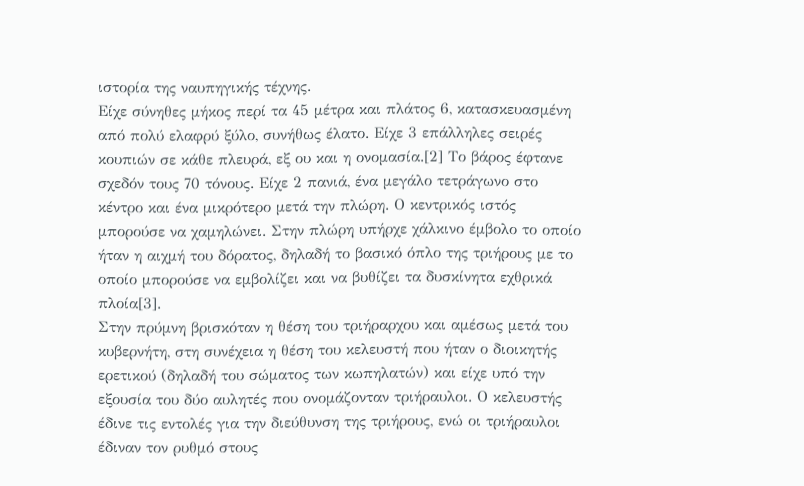ιστορία της ναυπηγικής τέχνης.
Είχε σύνηθες μήκος περί τα 45 μέτρα και πλάτος 6, κατασκευασμένη από πολύ ελαφρύ ξύλο, συνήθως έλατο. Είχε 3 επάλληλες σειρές κουπιών σε κάθε πλευρά, εξ ου και η ονομασία.[2] Το βάρος έφτανε σχεδόν τους 70 τόνους. Είχε 2 πανιά, ένα μεγάλο τετράγωνο στο κέντρο και ένα μικρότερο μετά την πλώρη. Ο κεντρικός ιστός μπορούσε να χαμηλώνει. Στην πλώρη υπήρχε χάλκινο έμβολο το οποίο ήταν η αιχμή του δόρατος, δηλαδή το βασικό όπλο της τριήρους με το οποίο μπορούσε να εμβολίζει και να βυθίζει τα δυσκίνητα εχθρικά πλοία[3].
Στην πρύμνη βρισκόταν η θέση του τριήραρχου και αμέσως μετά του κυβερνήτη, στη συνέχεια η θέση του κελευστή που ήταν ο διοικητής ερετικού (δηλαδή του σώματος των κωπηλατών) και είχε υπό την εξουσία του δύο αυλητές που ονομάζονταν τριήραυλοι. Ο κελευστής έδινε τις εντολές για την διεύθυνση της τριήρους, ενώ οι τριήραυλοι έδιναν τον ρυθμό στους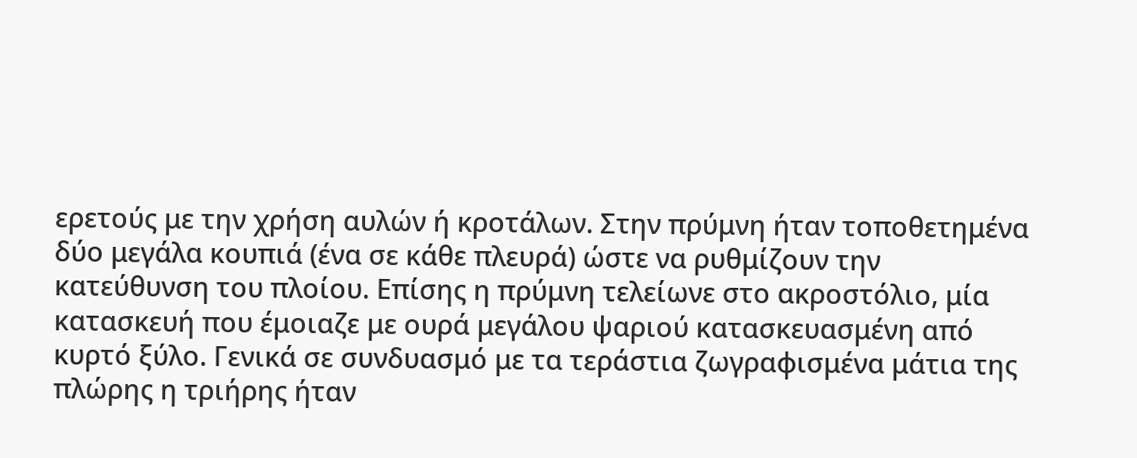ερετούς με την χρήση αυλών ή κροτάλων. Στην πρύμνη ήταν τοποθετημένα δύο μεγάλα κουπιά (ένα σε κάθε πλευρά) ώστε να ρυθμίζουν την κατεύθυνση του πλοίου. Επίσης η πρύμνη τελείωνε στο ακροστόλιο, μία κατασκευή που έμοιαζε με ουρά μεγάλου ψαριού κατασκευασμένη από κυρτό ξύλο. Γενικά σε συνδυασμό με τα τεράστια ζωγραφισμένα μάτια της πλώρης η τριήρης ήταν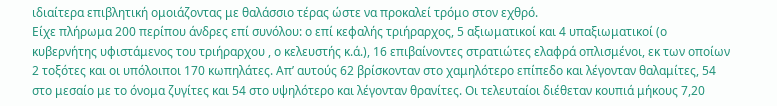ιδιαίτερα επιβλητική ομοιάζοντας με θαλάσσιο τέρας ώστε να προκαλεί τρόμο στον εχθρό.
Είχε πλήρωμα 200 περίπου άνδρες επί συνόλου: ο επί κεφαλής τριήραρχος, 5 αξιωματικοί και 4 υπαξιωματικοί (ο κυβερνήτης υφιστάμενος του τριήραρχου , ο κελευστής κ.ά.), 16 επιβαίνοντες στρατιώτες ελαφρά οπλισμένοι, εκ των οποίων 2 τοξότες και οι υπόλοιποι 170 κωπηλάτες. Απ’ αυτούς 62 βρίσκονταν στο χαμηλότερο επίπεδο και λέγονταν θαλαμίτες, 54 στο μεσαίο με το όνομα ζυγίτες και 54 στο υψηλότερο και λέγονταν θρανίτες. Οι τελευταίοι διέθεταν κουπιά μήκους 7,20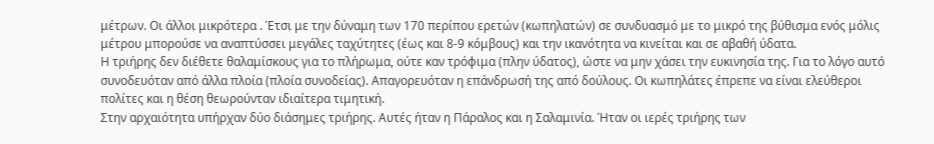μέτρων. Οι άλλοι μικρότερα . Έτσι με την δύναμη των 170 περίπου ερετών (κωπηλατών) σε συνδυασμό με το μικρό της βύθισμα ενός μόλις μέτρου μπορούσε να αναπτύσσει μεγάλες ταχύτητες (έως και 8-9 κόμβους) και την ικανότητα να κινείται και σε αβαθή ύδατα.
Η τριήρης δεν διέθετε θαλαμίσκους για το πλήρωμα, ούτε καν τρόφιμα (πλην ύδατος), ώστε να μην χάσει την ευκινησία της. Για το λόγο αυτό συνοδευόταν από άλλα πλοία (πλοία συνοδείας). Απαγορευόταν η επάνδρωσή της από δούλους. Οι κωπηλάτες έπρεπε να είναι ελεύθεροι πολίτες και η θέση θεωρούνταν ιδιαίτερα τιμητική.
Στην αρχαιότητα υπήρχαν δύο διάσημες τριήρης. Αυτές ήταν η Πάραλος και η Σαλαμινία. Ήταν οι ιερές τριήρης των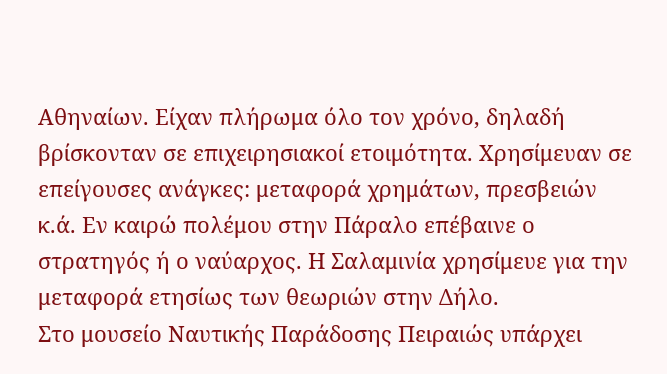Αθηναίων. Είχαν πλήρωμα όλο τον χρόνο, δηλαδή βρίσκονταν σε επιχειρησιακοί ετοιμότητα. Χρησίμευαν σε επείγουσες ανάγκες: μεταφορά χρημάτων, πρεσβειών κ.ά. Εν καιρώ πολέμου στην Πάραλο επέβαινε ο στρατηγός ή ο ναύαρχος. Η Σαλαμινία χρησίμευε για την μεταφορά ετησίως των θεωριών στην Δήλο.
Στο μουσείο Ναυτικής Παράδοσης Πειραιώς υπάρχει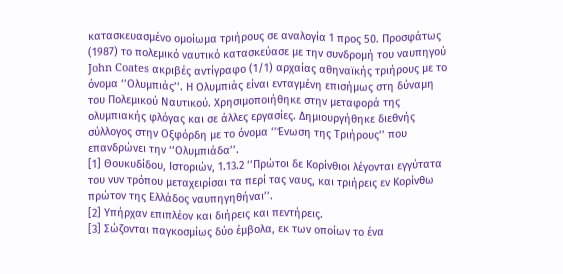κατασκευασμένο ομοίωμα τριήρους σε αναλογία 1 προς 50. Προσφάτως (1987) το πολεμικό ναυτικό κατασκεύασε με την συνδρομή του ναυπηγού John Coates ακριβές αντίγραφο (1/1) αρχαίας αθηναϊκής τριήρους με το όνομα ‘’Ολυμπιάς’’. Η Ολυμπιάς είναι ενταγμένη επισήμως στη δύναμη του Πολεμικού Ναυτικού. Χρησιμοποιήθηκε στην μεταφορά της ολυμπιακής φλόγας και σε άλλες εργασίες. Δημιουργήθηκε διεθνής σύλλογος στην Οξφόρδη με το όνομα ‘’Ένωση της Τριήρους’’ που επανδρώνει την ‘’Ολυμπιάδα’’.
[1] Θουκυδίδου, Ιστοριών, 1.13.2 ‘’Πρώτοι δε Κορίνθιοι λέγονται εγγύτατα του νυν τρόπου μεταχειρίσαι τα περί τας ναυς, και τριήρεις εν Κορίνθω πρώτον της Ελλάδος ναυπηγηθήναι’’.
[2] Υπήρχαν επιπλέον και διήρεις και πεντήρεις.
[3] Σώζονται παγκοσμίως δύο έμβολα, εκ των οποίων το ένα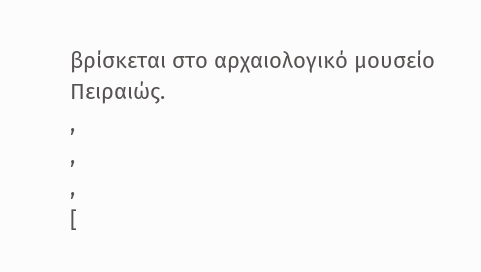βρίσκεται στο αρχαιολογικό μουσείο Πειραιώς.
,
,
,
[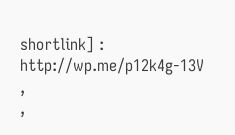shortlink] : http://wp.me/p12k4g-13V
,
,